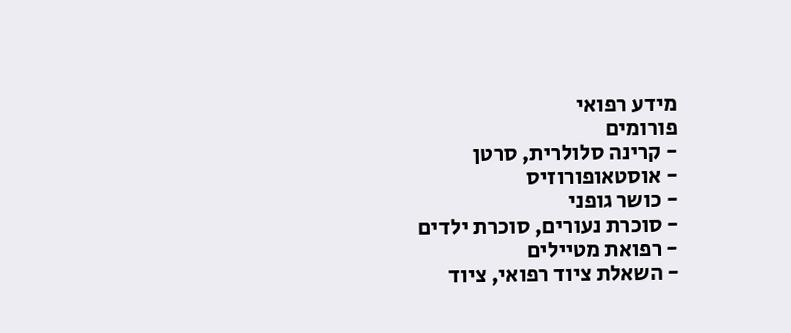מידע רפואי
פורומים
- קרינה סלולרית, סרטן
- אוסטאופורוזיס
- כושר גופני
- סוכרת נעורים, סוכרת ילדים
- רפואת מטיילים
- השאלת ציוד רפואי, ציוד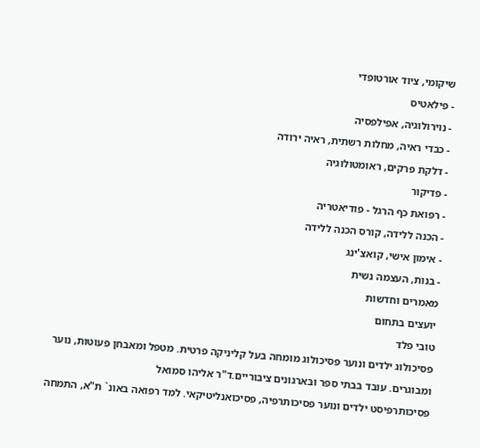שיקומי, ציוד אורטופדי
- פילאטיס
- נוירולוגיה, אפילפסיה
- כבדי ראיה, מחלות רשתית, ראיה ירודה
- דלקת פרקים, ראומטולוגיה
- פדיקור
- רפואת כף הרגל - פודיאטריה
- הכנה ללידה, קורס הכנה ללידה
- אימון אישי, קואצ'ינג
- בנות, העצמה נשית
מאמרים וחדשות
יועצים בתחום
טובי פלד
פסיכולוג ילדים ונוער פסיכולוג מומחה בעל קליניקה פרטית. מטפל ומאבחן פעוטות, נוער ומבוגרים. עובד בבתי ספר ובארגונים ציבוריים.ד"ר אליהו סמואל
פסיכותרפיסט ילדים ונוער פסיכותרפיה, פסיכואנליטיקאי. למד רפואה באונ` ת"א, התמחה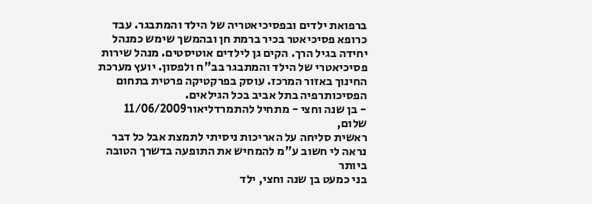ברפואת ילדים ובפסיכיאטריה של הילד והמתבגר. עבד כרופא פסיכיאטר בכיר ברמת חן ובהמשך שימש כמנהל יחידה בגיל הרך. הקים גן לילדים אוטיסטים. מנהל שירות פסיכיאטרי של הילד והמתבגר בב"ח ולפסון. יועץ מערכת החינוך באזור המרכז. עוסק בפרקטיקה פרטית בתחום הפסיכותרפיה בתל אביב בכל הגילאים.
- בן שנה וחצי - מתחיל להתמרדליאור11/06/2009
שלום,
ראשית סליחה על האריכות ניסיתי לתמצת אבל כל דבר נראה לי חשוב ע"מ להמחיש את התופעה בדשרך הטובה ביותר
בני כמעט בן שנה וחצי, ילד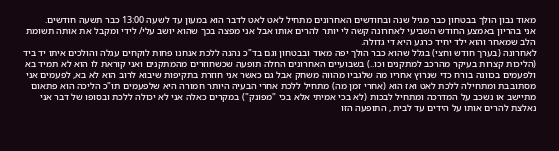מאוד נבון הולך בבטחון כבר מגיל שנה ובחודשים האחרונים מתחיל לאט לאט לדבר הוא במעון עד לשעה 13:00 כבר תשעה חודשים.
אני בהריון באמצע החודש השביעי לאחרונה קשה לי יותר להרים אותו אבל אני מפצה בכך שהוא יושב עלי/ לידי ומקבל את אותה תשומת הלב שמאחר והוא ילד יחיד כרגע היא די גדולה.
לאחרונה (בערך חודש וחצי) בגלל שהוא כבר הולך יפה מאוד ובבטחון וגם בד"כ נהנה ללכת אנחנו פחות לוקחים עגלה והולכים איתו יד ביד (הליכות קצרות בעיקר מהרכב למתקנים וכו..) בשבועיים האחרונים החלה תופעה שכשחוזרים מהמתקנים ואני קוראת לו הוא לא תמיד בא ולפעמים בכוונה בורח כדי שנרוץ אחריו מה שלגביו מהווה משחק אבל גם כאשר אני חוזרת בתקיפות שיבוא לרוב הוא לא בא, לפעמים אני מסתובבת ומתחילה ללכת לאט ואז הוא (אחרי זמן מה) מתחיל ללכת אחרי הבעיה היותר חמורה היא שלפעמים תו"כ הליכה הוא פתאום מתיישב או נשכב על המדרכה ומתחיל לבכות (לא בכי אמיתי אלא בכי "מפונק") במקרים כאלה אני לא יכולה ללכת ובסופו של דבר אני נאלצת להרים אותו על הידים עד לבית , התופעה הזו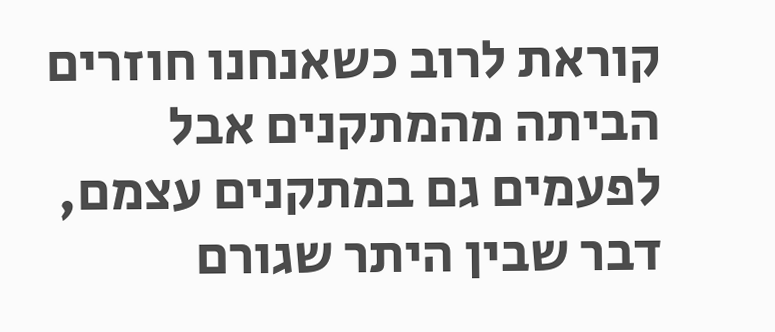קוראת לרוב כשאנחנו חוזרים הביתה מהמתקנים אבל לפעמים גם במתקנים עצמם, דבר שבין היתר שגורם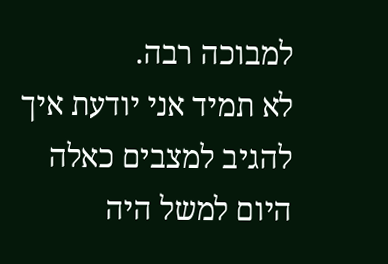למבוכה רבה.
לא תמיד אני יודעת איך להגיב למצבים כאלה היום למשל היה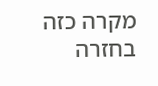מקרה כזה בחזרה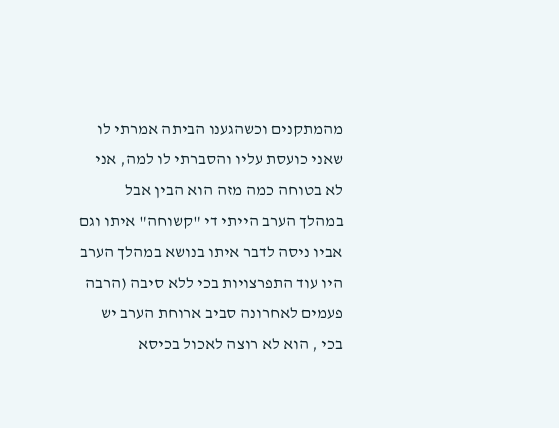מהמתקנים וכשהגענו הביתה אמרתי לו שאני כועסת עליו והסברתי לו למה, אני לא בטוחה כמה מזה הוא הבין אבל במהלך הערב הייתי די "קשוחה" איתו וגם אביו ניסה לדבר איתו בנושא במהלך הערב היו עוד התפרצויות בכי ללא סיבה (הרבה פעמים לאחרונה סביב ארוחת הערב יש בכי , הוא לא רוצה לאכול בכיסא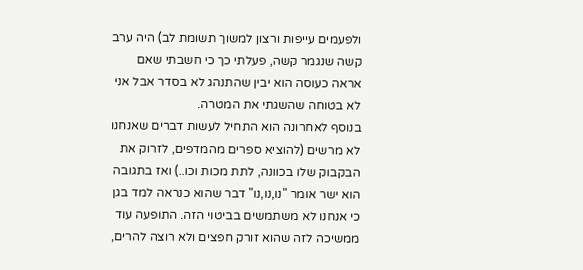ולפעמים עייפות ורצון למשוך תשומת לב) היה ערב קשה שנגמר קשה, פעלתי כך כי חשבתי שאם אראה כעוסה הוא יבין שהתנהג לא בסדר אבל אני לא בטוחה שהשגתי את המטרה.
בנוסף לאחרונה הוא התחיל לעשות דברים שאנחנו לא מרשים (להוציא ספרים מהמדפים, לזרוק את הבקבוק שלו בכוונה, לתת מכות וכו..) ואז בתגובה הוא ישר אומר "נו,נו,נו" דבר שהוא כנראה למד בגן כי אנחנו לא משתמשים בביטוי הזה. התופעה עוד ממשיכה לזה שהוא זורק חפצים ולא רוצה להרים,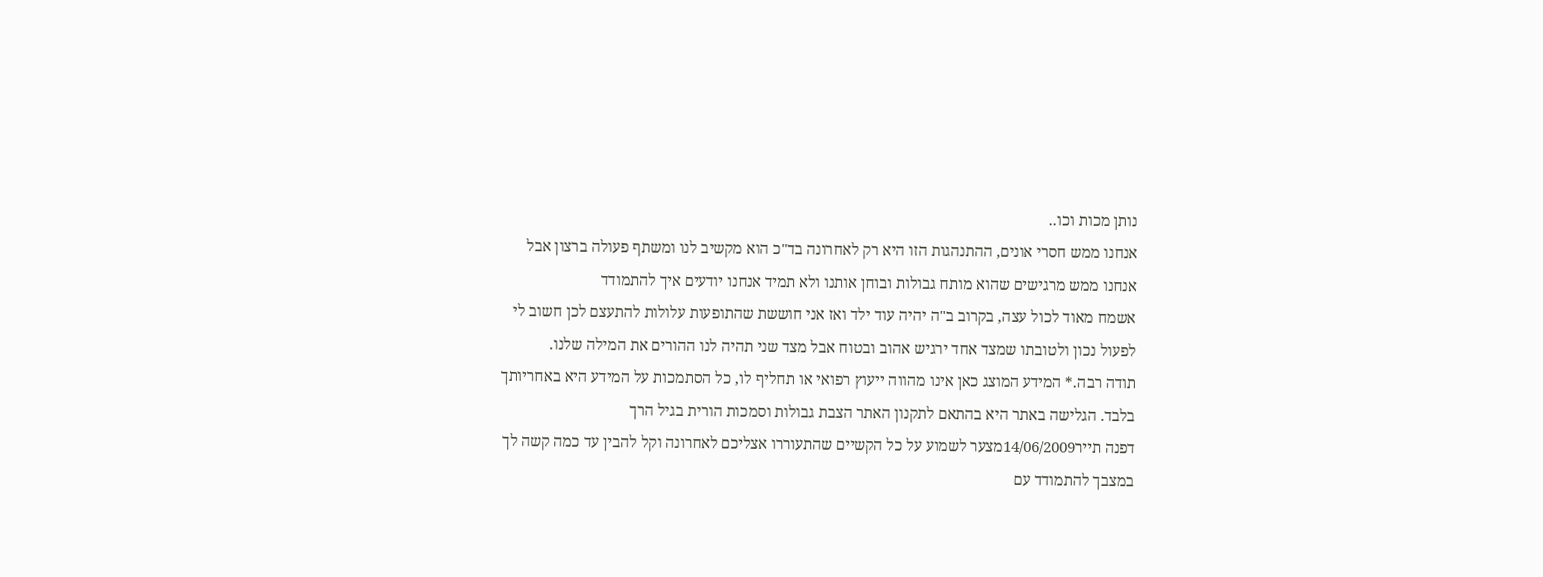נותן מכות וכו..
אנחנו ממש חסרי אונים, ההתנהגות הזו היא רק לאחרונה בד"כ הוא מקשיב לנו ומשתף פעולה ברצון אבל אנחנו ממש מרגישים שהוא מותח גבולות ובוחן אותנו ולא תמיד אנחנו יודעים איך להתמודד
אשמח מאוד לכול עצה, בקרוב ב"ה יהיה עוד ילד ואז אני חוששת שהתופעות עלולות להתעצם לכן חשוב לי לפעול נכון ולטובתו שמצד אחד ירגיש אהוב ובטוח אבל מצד שני תהיה לנו ההורים את המילה שלנו.
תודה רבה.* המידע המוצג כאן אינו מהווה ייעוץ רפואי או תחליף לו, כל הסתמכות על המידע היא באחריותך בלבד. הגלישה באתר היא בהתאם לתקנון האתר הצבת גבולות וסמכות הורית בגיל הרך
דפנה תייר14/06/2009מצער לשמוע על כל הקשיים שהתעוררו אצליכם לאחרונה וקל להבין עד כמה קשה לך במצבך להתמודד עם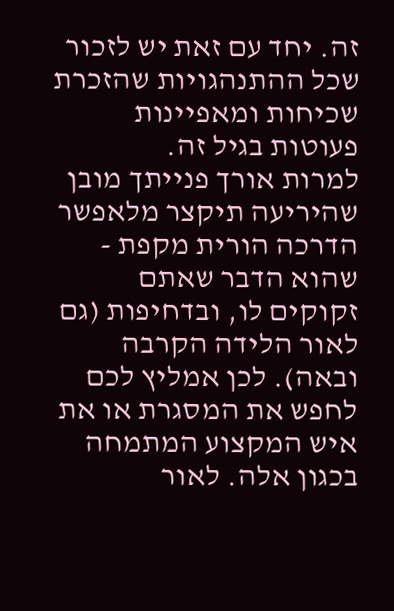זה. יחד עם זאת יש לזכור שכל ההתנהגויות שהזכרת שכיחות ומאפיינות פעוטות בגיל זה.
למרות אורך פנייתך מובן שהיריעה תיקצר מלאפשר הדרכה הורית מקפת - שהוא הדבר שאתם זקוקים לו, ובדחיפות (גם לאור הלידה הקרבה ובאה). לכן אמליץ לכם לחפש את המסגרת או את איש המקצוע המתמחה בכגון אלה. לאור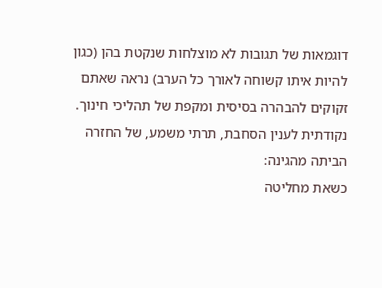דוגמאות של תגובות לא מוצלחות שנקטת בהן (כגון להיות איתו קשוחה לאורך כל הערב) נראה שאתם זקוקים להבהרה בסיסית ומקפת של תהליכי חינוך.
נקודתית לענין הסחבת, תרתי משמע, של החזרה הביתה מהגינה:
כשאת מחליטה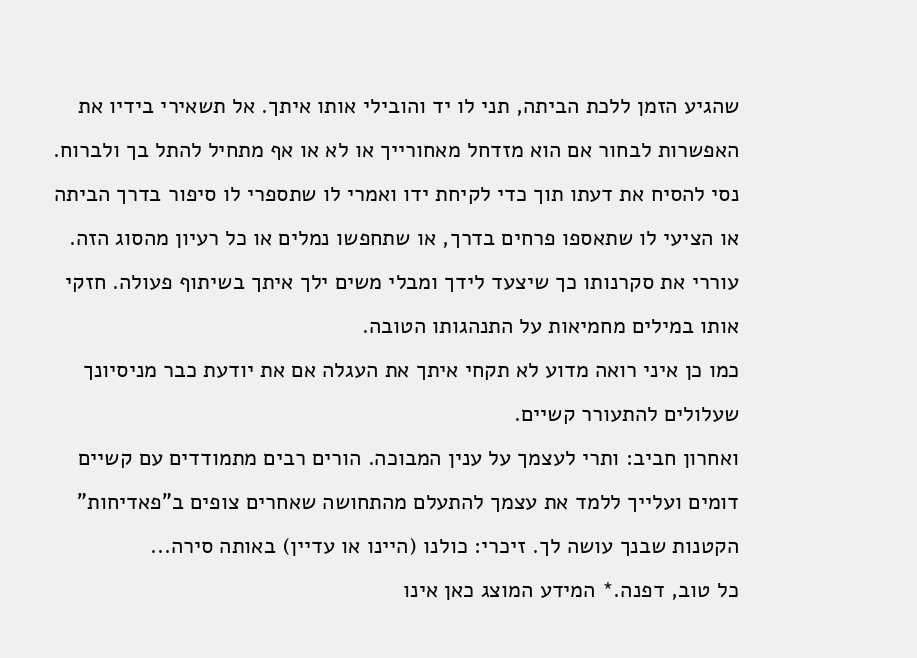שהגיע הזמן ללכת הביתה, תני לו יד והובילי אותו איתך. אל תשאירי בידיו את האפשרות לבחור אם הוא מזדחל מאחורייך או לא או אף מתחיל להתל בך ולברוח.
נסי להסיח את דעתו תוך כדי לקיחת ידו ואמרי לו שתספרי לו סיפור בדרך הביתה או הציעי לו שתאספו פרחים בדרך, או שתחפשו נמלים או כל רעיון מהסוג הזה. עוררי את סקרנותו כך שיצעד לידך ומבלי משים ילך איתך בשיתוף פעולה. חזקי אותו במילים מחמיאות על התנהגותו הטובה.
כמו כן איני רואה מדוע לא תקחי איתך את העגלה אם את יודעת כבר מניסיונך שעלולים להתעורר קשיים.
ואחרון חביב: ותרי לעצמך על ענין המבוכה. הורים רבים מתמודדים עם קשיים דומים ועלייך ללמד את עצמך להתעלם מהתחושה שאחרים צופים ב"פאדיחות" הקטנות שבנך עושה לך. זיכרי: כולנו (היינו או עדיין) באותה סירה...
כל טוב, דפנה.* המידע המוצג כאן אינו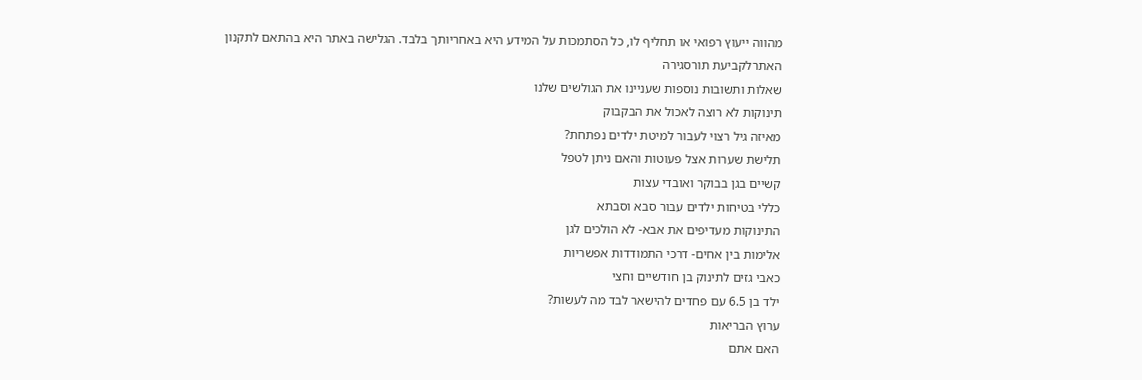מהווה ייעוץ רפואי או תחליף לו, כל הסתמכות על המידע היא באחריותך בלבד. הגלישה באתר היא בהתאם לתקנון האתרלקביעת תורסגירה
שאלות ותשובות נוספות שעניינו את הגולשים שלנו
תינוקות לא רוצה לאכול את הבקבוק
מאיזה גיל רצוי לעבור למיטת ילדים נפתחת?
תלישת שערות אצל פעוטות והאם ניתן לטפל
קשיים בגן בבוקר ואובדי עצות
כללי בטיחות ילדים עבור סבא וסבתא
התינוקות מעדיפים את אבא- לא הולכים לגן
אלימות בין אחים- דרכי התמודדות אפשריות
כאבי גזים לתינוק בן חודשיים וחצי
ילד בן 6.5 עם פחדים להישאר לבד מה לעשות?
ערוץ הבריאות
האם אתם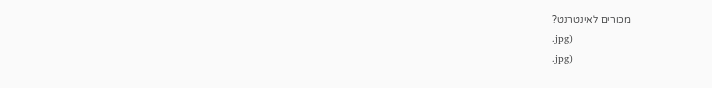מכורים לאינטרנט?
.jpg)
.jpg)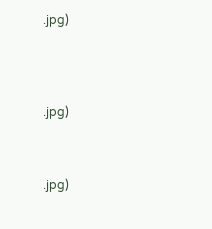.jpg)




.jpg)



.jpg)